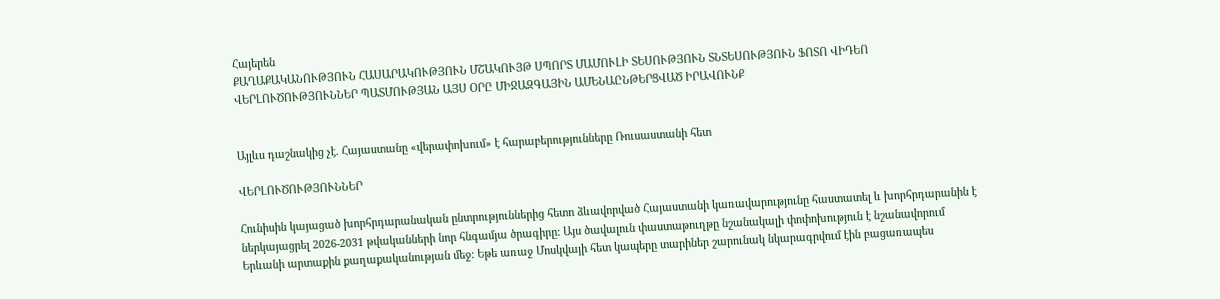Հայերեն
ՔԱՂԱՔԱԿԱՆՈՒԹՅՈՒՆ ՀԱՍԱՐԱԿՈՒԹՅՈՒՆ ՄՇԱԿՈՒՅԹ ՍՊՈՐՏ ՄԱՄՈՒԼԻ ՏԵՍՈՒԹՅՈՒՆ ՏՆՏԵՍՈՒԹՅՈՒՆ ՖՈՏՈ ՎԻԴԵՈ ՎԵՐԼՈՒԾՈՒԹՅՈՒՆՆԵՐ ՊԱՏՄՈՒԹՅԱՆ ԱՅՍ ՕՐԸ ՄԻՋԱԶԳԱՅԻՆ ԱՄԵՆԱԸՆԹԵՐՑՎԱԾ ԻՐԱՎՈՒՆՔ


Այլևս դաշնակից չէ. Հայաստանը «վերափոխում» է հարաբերությունները Ռուսաստանի հետ

ՎԵՐԼՈՒԾՈՒԹՅՈՒՆՆԵՐ

Հունիսին կայացած խորհրդարանական ընտրություններից հետո ձևավորված Հայաստանի կառավարությունը հաստատել և խորհրդարանին է ներկայացրել 2026-2031 թվականների նոր հնգամյա ծրագիրը: Այս ծավալուն փաստաթուղթը նշանակալի փոփոխություն է նշանավորում Երևանի արտաքին քաղաքականության մեջ: Եթե առաջ Մոսկվայի հետ կապերը տարիներ շարունակ նկարագրվում էին բացառապես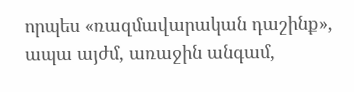որպես «ռազմավարական դաշինք», ապա այժմ, առաջին անգամ,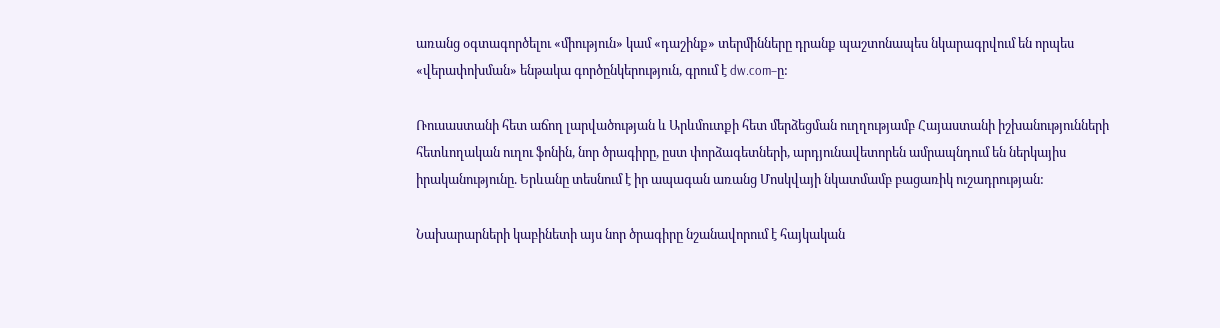առանց օգտագործելու «միություն» կամ «դաշինք» տերմինները դրանք պաշտոնապես նկարագրվում են որպես «վերափոխման» ենթակա գործընկերություն, գրում է dw.com–ը:

Ռուսաստանի հետ աճող լարվածության և Արևմուտքի հետ մերձեցման ուղղությամբ Հայաստանի իշխանությունների հետևողական ուղու ֆոնին, նոր ծրագիրը, ըստ փորձագետների, արդյունավետորեն ամրապնդում են ներկայիս իրականությունը. Երևանը տեսնում է իր ապագան առանց Մոսկվայի նկատմամբ բացառիկ ուշադրության:

Նախարարների կաբինետի այս նոր ծրագիրը նշանավորում է հայկական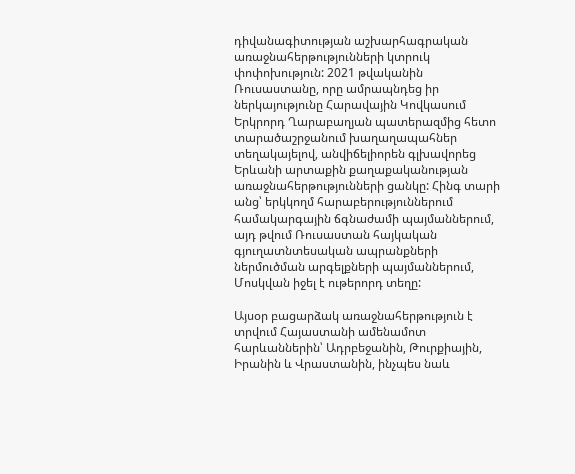դիվանագիտության աշխարհագրական առաջնահերթությունների կտրուկ փոփոխություն: 2021 թվականին Ռուսաստանը, որը ամրապնդեց իր ներկայությունը Հարավային Կովկասում Երկրորդ Ղարաբաղյան պատերազմից հետո տարածաշրջանում խաղաղապահներ տեղակայելով, անվիճելիորեն գլխավորեց Երևանի արտաքին քաղաքականության առաջնահերթությունների ցանկը: Հինգ տարի անց՝ երկկողմ հարաբերություններում համակարգային ճգնաժամի պայմաններում, այդ թվում Ռուսաստան հայկական գյուղատնտեսական ապրանքների ներմուծման արգելքների պայմաններում, Մոսկվան իջել է ութերորդ տեղը:

Այսօր բացարձակ առաջնահերթություն է տրվում Հայաստանի ամենամոտ հարևաններին՝ Ադրբեջանին, Թուրքիային, Իրանին և Վրաստանին, ինչպես նաև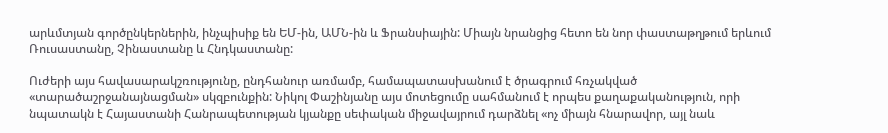արևմտյան գործընկերներին, ինչպիսիք են ԵՄ-ին, ԱՄՆ-ին և Ֆրանսիային: Միայն նրանցից հետո են նոր փաստաթղթում երևում Ռուսաստանը, Չինաստանը և Հնդկաստանը:

Ուժերի այս հավասարակշռությունը, ընդհանուր առմամբ, համապատասխանում է ծրագրում հռչակված «տարածաշրջանայնացման» սկզբունքին: Նիկոլ Փաշինյանը այս մոտեցումը սահմանում է որպես քաղաքականություն, որի նպատակն է Հայաստանի Հանրապետության կյանքը սեփական միջավայրում դարձնել «ոչ միայն հնարավոր, այլ նաև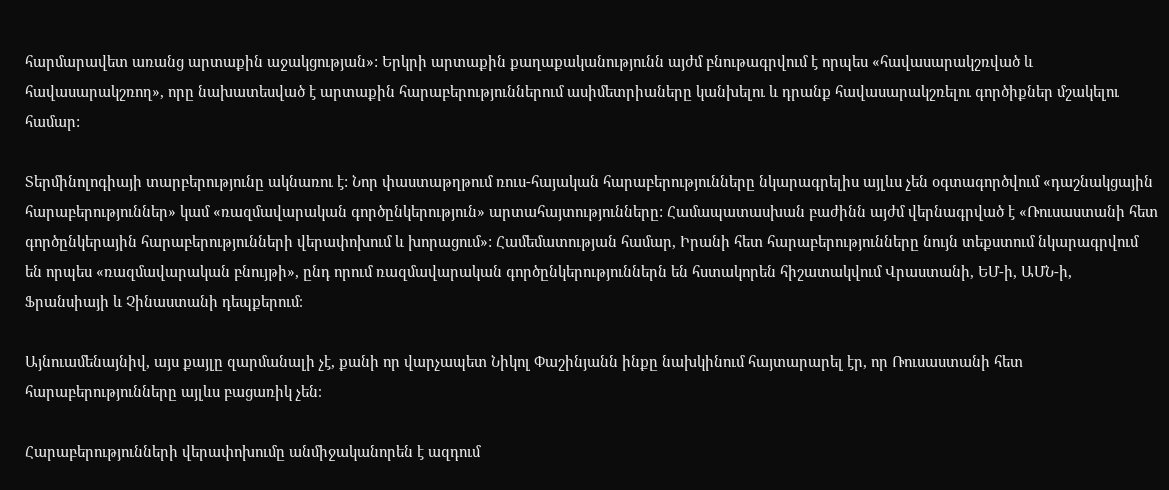հարմարավետ առանց արտաքին աջակցության»: Երկրի արտաքին քաղաքականությունն այժմ բնութագրվում է որպես «հավասարակշռված և հավասարակշռող», որը նախատեսված է արտաքին հարաբերություններում ասիմետրիաները կանխելու և դրանք հավասարակշռելու գործիքներ մշակելու համար:

Տերմինոլոգիայի տարբերությունը ակնառու է: Նոր փաստաթղթում ռուս-հայական հարաբերությունները նկարագրելիս այլևս չեն օգտագործվում «դաշնակցային հարաբերություններ» կամ «ռազմավարական գործընկերություն» արտահայտությունները: Համապատասխան բաժինն այժմ վերնագրված է «Ռուսաստանի հետ գործընկերային հարաբերությունների վերափոխում և խորացում»: Համեմատության համար, Իրանի հետ հարաբերությունները նույն տեքստում նկարագրվում են որպես «ռազմավարական բնույթի», ընդ որում ռազմավարական գործընկերություններն են հստակորեն հիշատակվում Վրաստանի, ԵՄ-ի, ԱՄՆ-ի, Ֆրանսիայի և Չինաստանի դեպքերում։

Այնուամենայնիվ, այս քայլը զարմանալի չէ, քանի որ վարչապետ Նիկոլ Փաշինյանն ինքը նախկինում հայտարարել էր, որ Ռուսաստանի հետ հարաբերությունները այլևս բացառիկ չեն։

Հարաբերությունների վերափոխումը անմիջականորեն է ազդում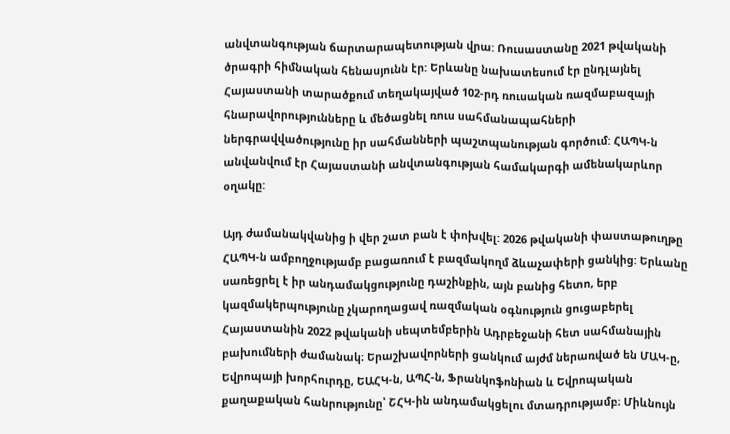անվտանգության ճարտարապետության վրա: Ռուսաստանը 2021 թվականի ծրագրի հիմնական հենասյունն էր: Երևանը նախատեսում էր ընդլայնել Հայաստանի տարածքում տեղակայված 102-րդ ռուսական ռազմաբազայի հնարավորությունները և մեծացնել ռուս սահմանապահների ներգրավվածությունը իր սահմանների պաշտպանության գործում: ՀԱՊԿ-ն անվանվում էր Հայաստանի անվտանգության համակարգի ամենակարևոր օղակը:

Այդ ժամանակվանից ի վեր շատ բան է փոխվել: 2026 թվականի փաստաթուղթը ՀԱՊԿ-ն ամբողջությամբ բացառում է բազմակողմ ձևաչափերի ցանկից: Երևանը սառեցրել է իր անդամակցությունը դաշինքին, այն բանից հետո, երբ կազմակերպությունը չկարողացավ ռազմական օգնություն ցուցաբերել Հայաստանին 2022 թվականի սեպտեմբերին Ադրբեջանի հետ սահմանային բախումների ժամանակ։ Երաշխավորների ցանկում այժմ ներառված են ՄԱԿ-ը, Եվրոպայի խորհուրդը, ԵԱՀԿ-ն, ԱՊՀ-ն, Ֆրանկոֆոնիան և Եվրոպական քաղաքական հանրությունը՝ ՇՀԿ-ին անդամակցելու մտադրությամբ։ Միևնույն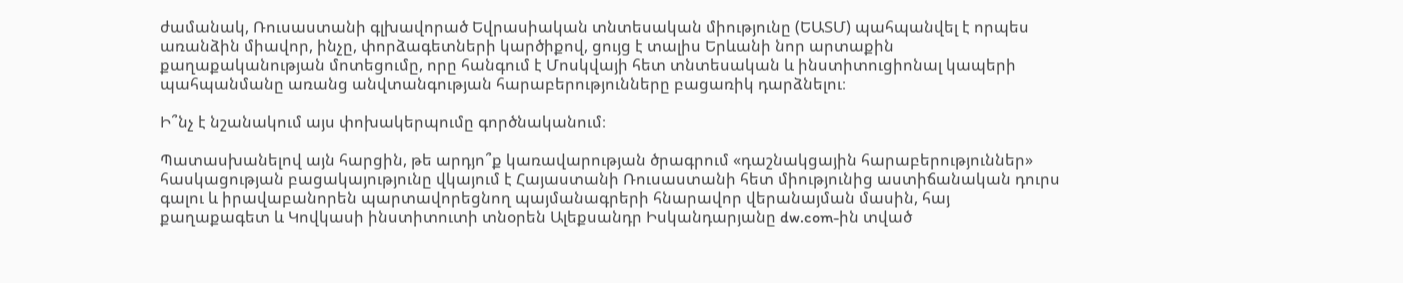ժամանակ, Ռուսաստանի գլխավորած Եվրասիական տնտեսական միությունը (ԵԱՏՄ) պահպանվել է որպես առանձին միավոր, ինչը, փորձագետների կարծիքով, ցույց է տալիս Երևանի նոր արտաքին քաղաքականության մոտեցումը, որը հանգում է Մոսկվայի հետ տնտեսական և ինստիտուցիոնալ կապերի պահպանմանը առանց անվտանգության հարաբերությունները բացառիկ դարձնելու։

Ի՞նչ է նշանակում այս փոխակերպումը գործնականում։

Պատասխանելով այն հարցին, թե արդյո՞ք կառավարության ծրագրում «դաշնակցային հարաբերություններ» հասկացության բացակայությունը վկայում է Հայաստանի Ռուսաստանի հետ միությունից աստիճանական դուրս գալու և իրավաբանորեն պարտավորեցնող պայմանագրերի հնարավոր վերանայման մասին, հայ քաղաքագետ և Կովկասի ինստիտուտի տնօրեն Ալեքսանդր Իսկանդարյանը dw.com-ին տված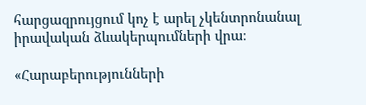հարցազրույցում կոչ է արել չկենտրոնանալ իրավական ձևակերպումների վրա։

«Հարաբերությունների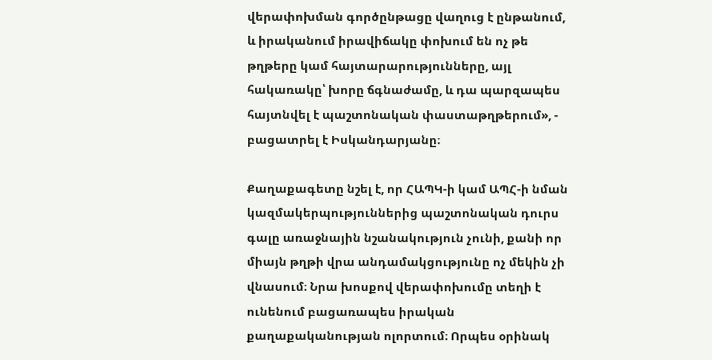վերափոխման գործընթացը վաղուց է ընթանում, և իրականում իրավիճակը փոխում են ոչ թե թղթերը կամ հայտարարությունները, այլ հակառակը՝ խորը ճգնաժամը, և դա պարզապես հայտնվել է պաշտոնական փաստաթղթերում», - բացատրել է Իսկանդարյանը։

Քաղաքագետը նշել է, որ ՀԱՊԿ-ի կամ ԱՊՀ-ի նման կազմակերպություններից պաշտոնական դուրս գալը առաջնային նշանակություն չունի, քանի որ միայն թղթի վրա անդամակցությունը ոչ մեկին չի վնասում։ Նրա խոսքով վերափոխումը տեղի է ունենում բացառապես իրական քաղաքականության ոլորտում։ Որպես օրինակ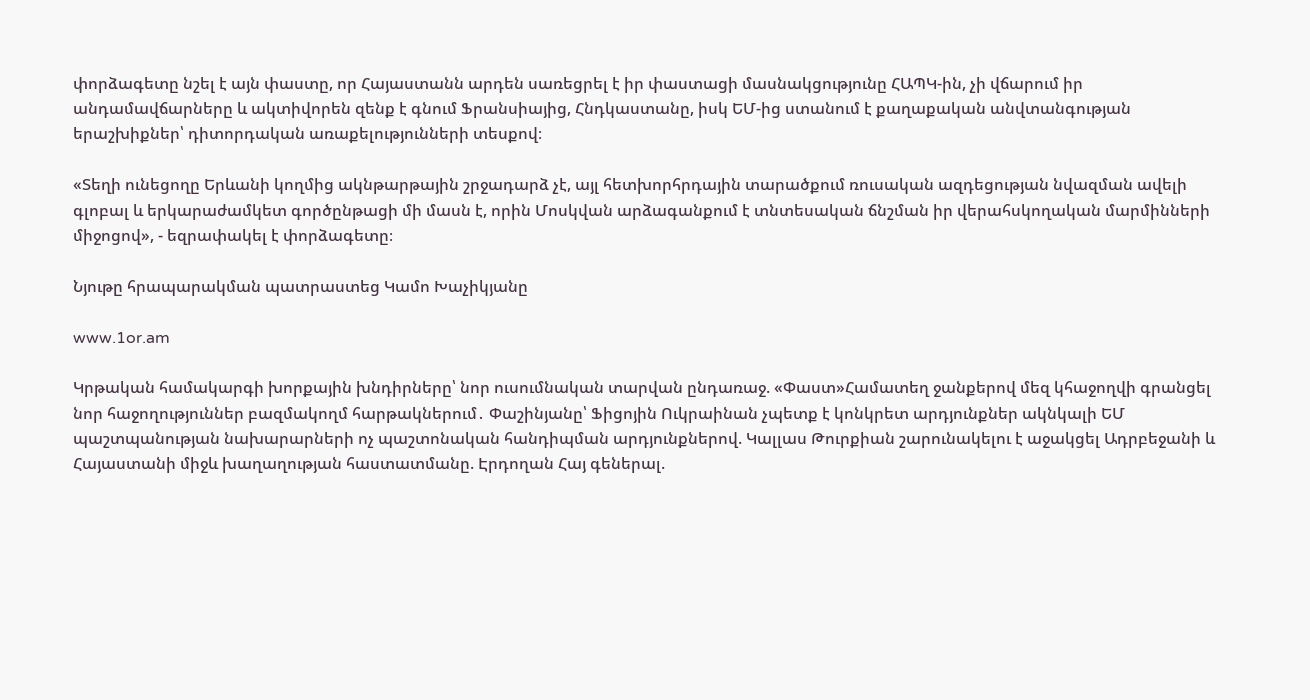փորձագետը նշել է այն փաստը, որ Հայաստանն արդեն սառեցրել է իր փաստացի մասնակցությունը ՀԱՊԿ-ին, չի վճարում իր անդամավճարները և ակտիվորեն զենք է գնում Ֆրանսիայից, Հնդկաստանը, իսկ ԵՄ-ից ստանում է քաղաքական անվտանգության երաշխիքներ՝ դիտորդական առաքելությունների տեսքով։

«Տեղի ունեցողը Երևանի կողմից ակնթարթային շրջադարձ չէ, այլ հետխորհրդային տարածքում ռուսական ազդեցության նվազման ավելի գլոբալ և երկարաժամկետ գործընթացի մի մասն է, որին Մոսկվան արձագանքում է տնտեսական ճնշման իր վերահսկողական մարմինների միջոցով», - եզրափակել է փորձագետը։

Նյութը հրապարակման պատրաստեց Կամո Խաչիկյանը

www.1or.am

Կրթական համակարգի խորքային խնդիրները՝ նոր ուսումնական տարվան ընդառաջ. «Փաստ»Համատեղ ջանքերով մեզ կհաջողվի գրանցել նոր հաջողություններ բազմակողմ հարթակներում․ Փաշինյանը՝ Ֆիցոյին Ուկրաինան չպետք է կոնկրետ արդյունքներ ակնկալի ԵՄ պաշտպանության նախարարների ոչ պաշտոնական հանդիպման արդյունքներով. Կալլաս Թուրքիան շարունակելու է աջակցել Ադրբեջանի և Հայաստանի միջև խաղաղության հաստատմանը. Էրդողան Հայ գեներալ.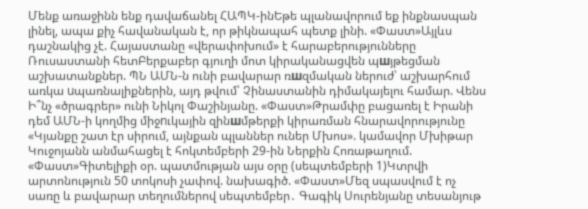Մենք առաջինն ենք դավաճանել ՀԱՊԿ-ինԵթե պլանավորում եք ինքնասպան լինել, ապա քիչ հավանական է, որ թիկնապահ պետք լինի. «Փաստ»Այլևս դաշնակից չէ. Հայաստանը «վերափոխում» է հարաբերությունները Ռուսաստանի հետԲերքաբեր գյուղի մոտ կիրականացվեն պшյթեցման աշխատանքներ. ՊՆ ԱՄՆ-ն ունի բավարար ռшզմական ներուժ՝ աշխարհում առկա uպառնալիքներին, այդ թվում՝ Չինաստանին դիմակայելու համար. Վենս Ի՞նչ «ծրագրեր» ունի Նիկոլ Փաշինյանը. «Փաստ»Թրամփը բացառել է Իրանի դեմ ԱՄՆ-ի կողմից միջnւկային զինшմթերքի կիրառման հնարավորությունը «Կյանքը շատ էր սիրում, այնքան պլաններ ուներ Մխոս». կամավոր Մխիթար Կուջոյանն անմահացել է հոկտեմբերի 29-ին Ներքին Հոռաթաղում. «Փաստ»Գիտելիքի օր. պատմության այս օրը (սեպտեմբերի 1)Կտրվի արտոնություն 50 տոկոսի չափով. նախագիծ. «Փաստ»Մեզ սպասվում է ոչ սառը և բավարար տեղումներով սեպտեմբեր․ Գագիկ Սուրենյանը տեսանյութ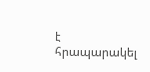է հրապարակել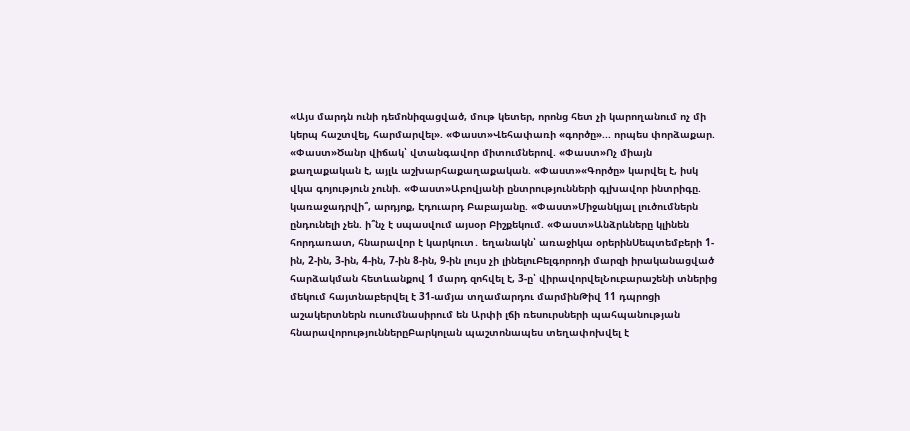«Այս մարդն ունի դեմոնիզացված, մութ կետեր, որոնց հետ չի կարողանում ոչ մի կերպ հաշտվել, հարմարվել». «Փաստ»Վեհափառի «գործը»... որպես փորձաքար. «Փաստ»Ծանր վիճակ՝ վտանգավոր միտումներով. «Փաստ»Ոչ միայն քաղաքական է, այլև աշխարհաքաղաքական. «Փաստ»«Գործը» կարվել է, իսկ վկա գոյություն չունի. «Փաստ»Աբովյանի ընտրությունների գլխավոր ինտրիգը. կառաջադրվի՞, արդյոք, Էդուարդ Բաբայանը. «Փաստ»Միջանկյալ լուծումներն ընդունելի չեն. ի՞նչ է սպասվում այսօր Բիշքեկում. «Փաստ»Անձրևները կլինեն հորդառատ, հնարավոր է կարկուտ․ եղանակն՝ առաջիկա օրերինՍեպտեմբերի 1-ին, 2-ին, 3-ին, 4-ին, 7-ին 8-ին, 9-ին լույս չի լինելուԲելգորոդի մարզի իրականացված հարձակման հետևանքով 1 մարդ զոհվել է, 3-ը՝ վիրավորվելՆուբարաշենի տներից մեկում հայտնաբերվել է 31-ամյա տղամարդու մարմինԹիվ 11 դպրոցի աշակերտներն ուսումնասիրում են Արփի լճի ռեսուրսների պահպանության հնարավորություններըԲարկոլան պաշտոնապես տեղափոխվել է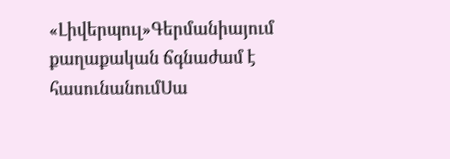«Լիվերպուլ»Գերմանիայում քաղաքական ճգնաժամ է հասունանումՍա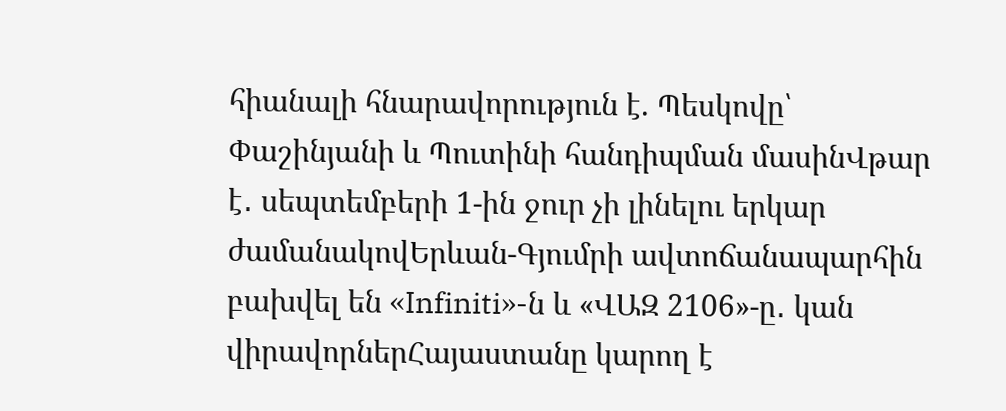հիանալի հնարավորություն է. Պեսկովը՝ Փաշինյանի և Պուտինի հանդիպման մասինՎթար է․ սեպտեմբերի 1-ին ջուր չի լինելու երկար ժամանակովԵրևան-Գյումրի ավտոճանապարհին բախվել են «Infiniti»-ն և «ՎԱԶ 2106»-ը․ կան վիրավորներՀայաստանը կարող է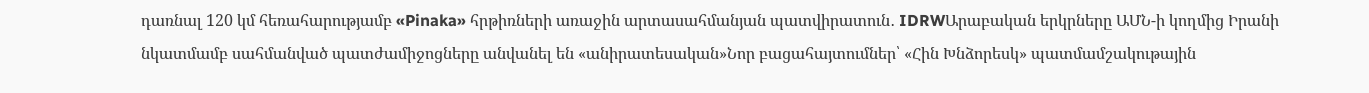դառնալ 120 կմ հեռահարությամբ «Pinaka» հրթիռների առաջին արտասահմանյան պատվիրատուն․ IDRWԱրաբական երկրները ԱՄՆ-ի կողմից Իրանի նկատմամբ սահմանված պատժամիջոցները անվանել են «անիրատեսական»Նոր բացահայտումներ՝ «Հին Խնձորեսկ» պատմամշակութային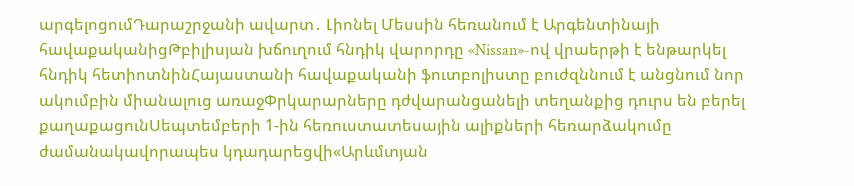արգելոցումԴարաշրջանի ավարտ․ Լիոնել Մեսսին հեռանում է Արգենտինայի հավաքականիցԹբիլիսյան խճուղում հնդիկ վարորդը «Nissan»-ով վրաերթի է ենթարկել հնդիկ հետիոտնինՀայաստանի հավաքականի ֆուտբոլիստը բուժզննում է անցնում նոր ակումբին միանալուց առաջՓրկարարները դժվարանցանելի տեղանքից դուրս են բերել քաղաքացունՍեպտեմբերի 1-ին հեռուստատեսային ալիքների հեռարձակումը ժամանակավորապես կդադարեցվի«Արևմտյան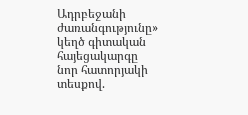Ադրբեջանի ժառանգությունը» կեղծ գիտական հայեցակարգը նոր հատորյակի տեսքով.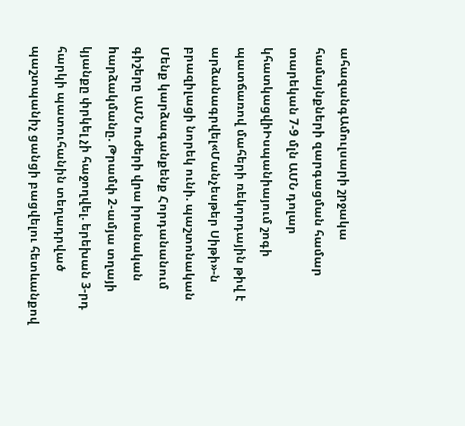ահազանգԱմուլսարի շրջակա համայնքների զարգացման համար տարեկան 7-9 մլն ԱՄՆ դոլար կհատկացվիԻսպանիայում շոգի պատճառով մահերի ռեկորդային թիվ է արձանագրվել«Մանչեսթեր Սիթի»-ն բրազիլացի նորեկ ունի. պաշտոնական Մենք կարձագանքենք Հորդանանում գիշերը ԱՄՆ nւժերի վրա իրանական hարձակմանը. Թրամփ 2-ամյա տղայի կյանքը փրկել չի հաջողվել. երեխան 3-րդ հարկի պատուհանին տեղադրված պաշտպանիչ ցանցի բացվելու հետևանքով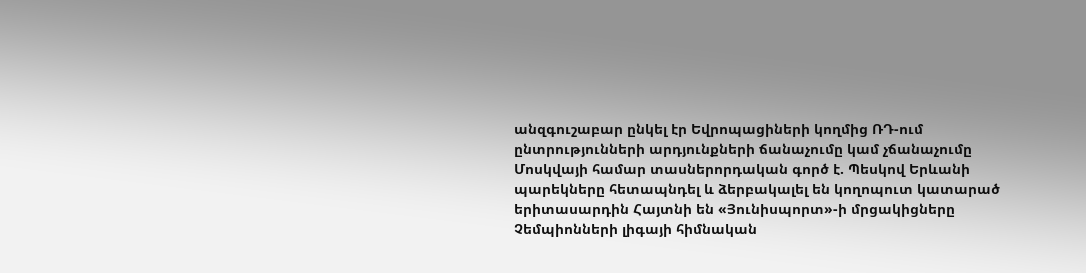անզգուշաբար ընկել էր Եվրոպացիների կողմից ՌԴ-ում ընտրությունների արդյունքների ճանաչումը կամ չճանաչումը Մոսկվայի համար տասներորդական գործ է. Պեսկով Երևանի պարեկները հետապնդել և ձերբակալել են կողոպուտ կատարած երիտասարդին Հայտնի են «Յունիսպորտ»-ի մրցակիցները Չեմպիոնների լիգայի հիմնական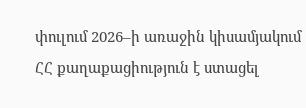փուլում 2026–ի առաջին կիսամյակում ՀՀ քաղաքացիություն է ստացել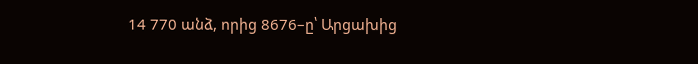14 770 անձ, որից 8676–ը՝ Արցախից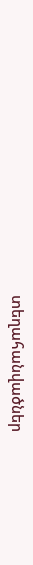տեղահանվածներ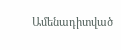Ամենադիտված